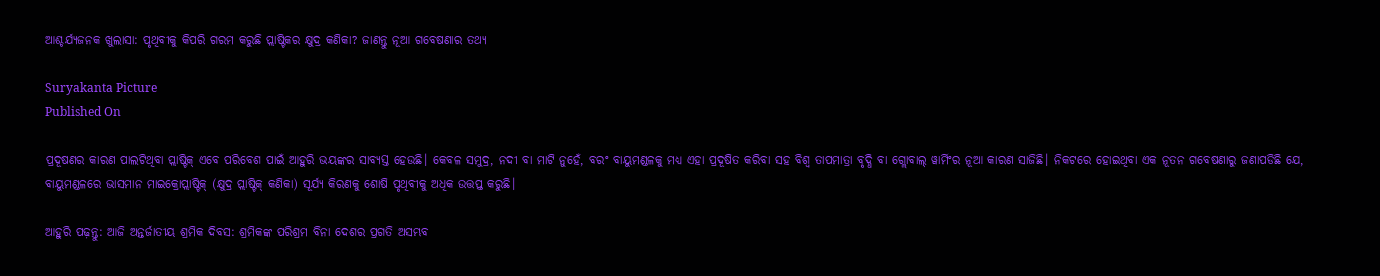ଆଶ୍ଚର୍ଯ୍ୟଜନକ ଖୁଲାସା: ପୃଥିବୀକୁ କିପରି ଗରମ କରୁଛି ପ୍ଲାଷ୍ଟିକର କ୍ଷୁଦ୍ର କଣିକା? ଜାଣନ୍ତୁ ନୂଆ ଗବେଷଣାର ତଥ୍ୟ

Suryakanta Picture
Published On

ପ୍ରଦୂଷଣର କାରଣ ପାଲଟିଥିବା ପ୍ଲାଷ୍ଟିକ୍ ଏବେ ପରିବେଶ ପାଇଁ ଆହୁରି ଭୟଙ୍କର ସାବ୍ୟସ୍ତ ହେଉଛି। କେବଳ ସମୁଦ୍ର, ନଦୀ ବା ମାଟି ନୁହେଁ, ବରଂ ବାୟୁମଣ୍ଡଳକୁ ମଧ୍ୟ ଏହା ପ୍ରଦୂଷିତ କରିବା ସହ ବିଶ୍ୱ ତାପମାତ୍ରା ବୃଦ୍ଧି ବା ଗ୍ଲୋବାଲ୍ ୱାର୍ମିଂର ନୂଆ କାରଣ ସାଜିଛି। ନିକଟରେ ହୋଇଥିବା ଏକ ନୂତନ ଗବେଷଣାରୁ ଜଣାପଡିଛି ଯେ, ବାୟୁମଣ୍ଡଳରେ ଭାସମାନ ମାଇକ୍ରୋପ୍ଲାଷ୍ଟିକ୍ (କ୍ଷୁଦ୍ର ପ୍ଲାଷ୍ଟିକ୍ କଣିକା) ସୂର୍ଯ୍ୟ କିରଣକୁ ଶୋଷି ପୃଥିବୀକୁ ଅଧିକ ଉତ୍ତପ୍ତ କରୁଛି।

ଆହୁରି ପଢ଼ନ୍ତୁ: ଆଜି ଅନ୍ତର୍ଜାତୀୟ ଶ୍ରମିକ ଦିବସ: ଶ୍ରମିକଙ୍କ ପରିଶ୍ରମ ବିନା ଦେଶର ପ୍ରଗତି ଅସମ୍ଭବ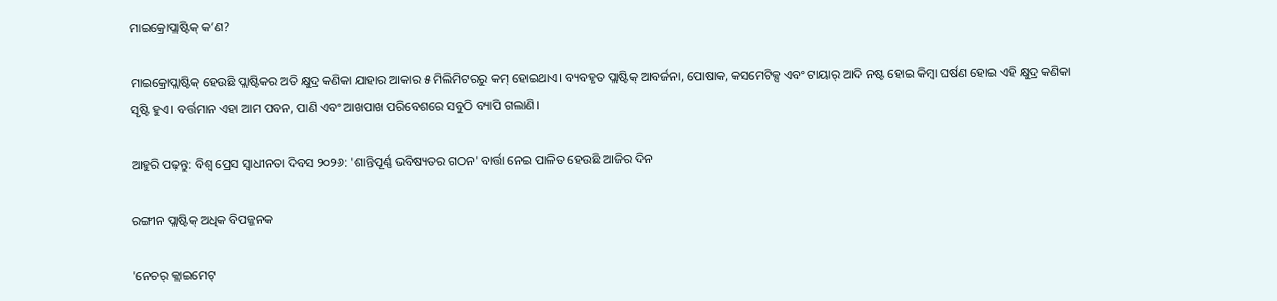ମାଇକ୍ରୋପ୍ଲାଷ୍ଟିକ୍ କ’ଣ?

ମାଇକ୍ରୋପ୍ଲାଷ୍ଟିକ୍ ହେଉଛି ପ୍ଲାଷ୍ଟିକର ଅତି କ୍ଷୁଦ୍ର କଣିକା ଯାହାର ଆକାର ୫ ମିଲିମିଟରରୁ କମ୍ ହୋଇଥାଏ। ବ୍ୟବହୃତ ପ୍ଲାଷ୍ଟିକ୍ ଆବର୍ଜନା, ପୋଷାକ, କସମେଟିକ୍ସ ଏବଂ ଟାୟାର୍ ଆଦି ନଷ୍ଟ ହୋଇ କିମ୍ବା ଘର୍ଷଣ ହୋଇ ଏହି କ୍ଷୁଦ୍ର କଣିକା ସୃଷ୍ଟି ହୁଏ। ବର୍ତ୍ତମାନ ଏହା ଆମ ପବନ, ପାଣି ଏବଂ ଆଖପାଖ ପରିବେଶରେ ସବୁଠି ବ୍ୟାପି ଗଲାଣି।

ଆହୁରି ପଢ଼ନ୍ତୁ: ବିଶ୍ୱ ପ୍ରେସ ସ୍ୱାଧୀନତା ଦିବସ ୨୦୨୬: 'ଶାନ୍ତିପୂର୍ଣ୍ଣ ଭବିଷ୍ୟତର ଗଠନ' ବାର୍ତ୍ତା ନେଇ ପାଳିତ ହେଉଛି ଆଜିର ଦିନ

ରଙ୍ଗୀନ ପ୍ଲାଷ୍ଟିକ୍ ଅଧିକ ବିପଜ୍ଜନକ

'ନେଚର୍ କ୍ଲାଇମେଟ୍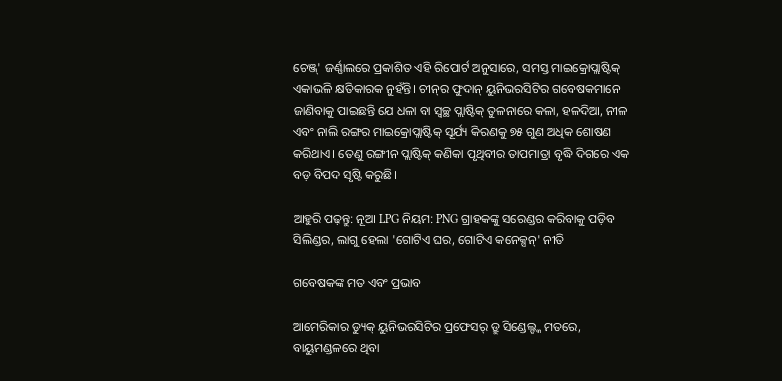ଚେଞ୍ଜ୍' ଜର୍ଣ୍ଣାଲରେ ପ୍ରକାଶିତ ଏହି ରିପୋର୍ଟ ଅନୁସାରେ, ସମସ୍ତ ମାଇକ୍ରୋପ୍ଲାଷ୍ଟିକ୍ ଏକାଭଳି କ୍ଷତିକାରକ ନୁହଁନ୍ତି। ଚୀନ୍‌ର ଫୁଦାନ୍ ୟୁନିଭରସିଟିର ଗବେଷକମାନେ ଜାଣିବାକୁ ପାଇଛନ୍ତି ଯେ ଧଳା ବା ସ୍ୱଚ୍ଛ ପ୍ଲାଷ୍ଟିକ୍ ତୁଳନାରେ କଳା, ହଳଦିଆ, ନୀଳ ଏବଂ ନାଲି ରଙ୍ଗର ମାଇକ୍ରୋପ୍ଲାଷ୍ଟିକ୍ ସୂର୍ଯ୍ୟ କିରଣକୁ ୭୫ ଗୁଣ ଅଧିକ ଶୋଷଣ କରିଥାଏ। ତେଣୁ ରଙ୍ଗୀନ ପ୍ଲାଷ୍ଟିକ୍ କଣିକା ପୃଥିବୀର ତାପମାତ୍ରା ବୃଦ୍ଧି ଦିଗରେ ଏକ ବଡ଼ ବିପଦ ସୃଷ୍ଟି କରୁଛି।

ଆହୁରି ପଢ଼ନ୍ତୁ: ନୂଆ LPG ନିୟମ: PNG ଗ୍ରାହକଙ୍କୁ ସରେଣ୍ଡର କରିବାକୁ ପଡ଼ିବ ସିଲିଣ୍ଡର, ଲାଗୁ ହେଲା 'ଗୋଟିଏ ଘର, ଗୋଟିଏ କନେକ୍ସନ୍' ନୀତି

ଗବେଷକଙ୍କ ମତ ଏବଂ ପ୍ରଭାବ

ଆମେରିକାର ଡ୍ୟୁକ୍ ୟୁନିଭରସିଟିର ପ୍ରଫେସର୍ ଡ୍ରୁ ସିଣ୍ଡେଲ୍ଙ୍କ ମତରେ, ବାୟୁମଣ୍ଡଳରେ ଥିବା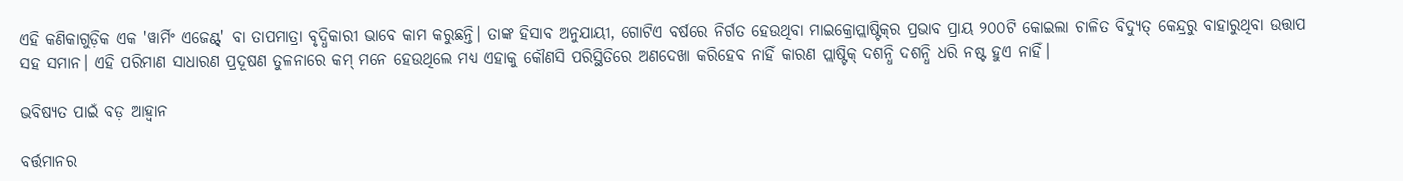ଏହି କଣିକାଗୁଡ଼ିକ ଏକ 'ୱାର୍ମିଂ ଏଜେଣ୍ଟ୍' ବା ତାପମାତ୍ରା ବୃଦ୍ଧିକାରୀ ଭାବେ କାମ କରୁଛନ୍ତି। ତାଙ୍କ ହିସାବ ଅନୁଯାୟୀ, ଗୋଟିଏ ବର୍ଷରେ ନିର୍ଗତ ହେଉଥିବା ମାଇକ୍ରୋପ୍ଲାଷ୍ଟିକ୍‌ର ପ୍ରଭାବ ପ୍ରାୟ ୨୦୦ଟି କୋଇଲା ଚାଳିତ ବିଦ୍ୟୁତ୍ କେନ୍ଦ୍ରରୁ ବାହାରୁଥିବା ଉତ୍ତାପ ସହ ସମାନ। ଏହି ପରିମାଣ ସାଧାରଣ ପ୍ରଦୂଷଣ ତୁଳନାରେ କମ୍ ମନେ ହେଉଥିଲେ ମଧ୍ୟ ଏହାକୁ କୌଣସି ପରିସ୍ଥିତିରେ ଅଣଦେଖା କରିହେବ ନାହିଁ କାରଣ ପ୍ଲାଷ୍ଟିକ୍ ଦଶନ୍ଧି ଦଶନ୍ଧି ଧରି ନଷ୍ଟ ହୁଏ ନାହିଁ।

ଭବିଷ୍ୟତ ପାଇଁ ବଡ଼ ଆହ୍ୱାନ

ବର୍ତ୍ତମାନର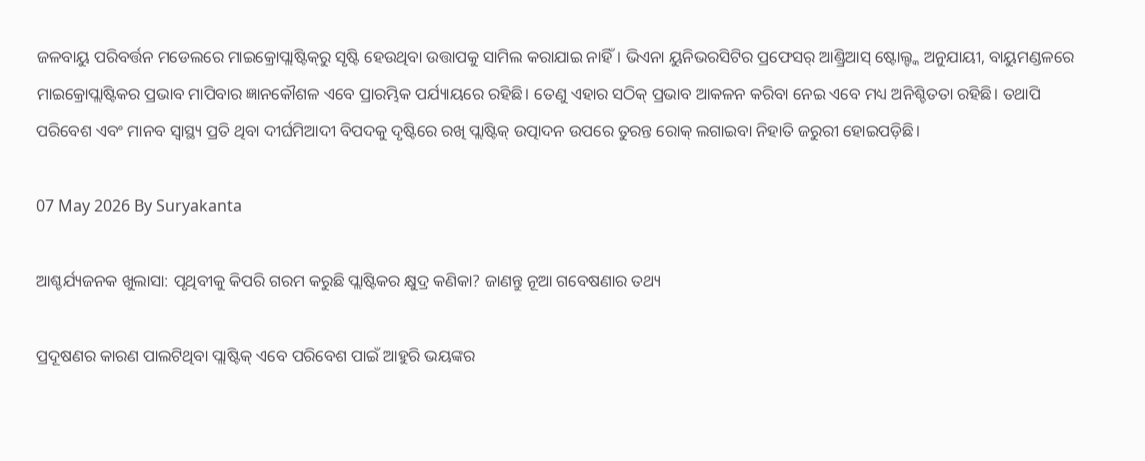ଜଳବାୟୁ ପରିବର୍ତ୍ତନ ମଡେଲରେ ମାଇକ୍ରୋପ୍ଲାଷ୍ଟିକ୍‌ରୁ ସୃଷ୍ଟି ହେଉଥିବା ଉତ୍ତାପକୁ ସାମିଲ କରାଯାଇ ନାହିଁ। ଭିଏନା ୟୁନିଭରସିଟିର ପ୍ରଫେସର୍ ଆଣ୍ଡ୍ରିଆସ୍ ଷ୍ଟୋଲ୍ଙ୍କ ଅନୁଯାୟୀ, ବାୟୁମଣ୍ଡଳରେ ମାଇକ୍ରୋପ୍ଲାଷ୍ଟିକର ପ୍ରଭାବ ମାପିବାର ଜ୍ଞାନକୌଶଳ ଏବେ ପ୍ରାରମ୍ଭିକ ପର୍ଯ୍ୟାୟରେ ରହିଛି। ତେଣୁ ଏହାର ସଠିକ୍ ପ୍ରଭାବ ଆକଳନ କରିବା ନେଇ ଏବେ ମଧ୍ୟ ଅନିଶ୍ଚିତତା ରହିଛି। ତଥାପି ପରିବେଶ ଏବଂ ମାନବ ସ୍ୱାସ୍ଥ୍ୟ ପ୍ରତି ଥିବା ଦୀର୍ଘମିଆଦୀ ବିପଦକୁ ଦୃଷ୍ଟିରେ ରଖି ପ୍ଲାଷ୍ଟିକ୍ ଉତ୍ପାଦନ ଉପରେ ତୁରନ୍ତ ରୋକ୍ ଲଗାଇବା ନିହାତି ଜରୁରୀ ହୋଇପଡ଼ିଛି।

07 May 2026 By Suryakanta

ଆଶ୍ଚର୍ଯ୍ୟଜନକ ଖୁଲାସା: ପୃଥିବୀକୁ କିପରି ଗରମ କରୁଛି ପ୍ଲାଷ୍ଟିକର କ୍ଷୁଦ୍ର କଣିକା? ଜାଣନ୍ତୁ ନୂଆ ଗବେଷଣାର ତଥ୍ୟ

ପ୍ରଦୂଷଣର କାରଣ ପାଲଟିଥିବା ପ୍ଲାଷ୍ଟିକ୍ ଏବେ ପରିବେଶ ପାଇଁ ଆହୁରି ଭୟଙ୍କର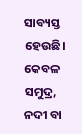ସାବ୍ୟସ୍ତ ହେଉଛି। କେବଳ ସମୁଦ୍ର, ନଦୀ ବା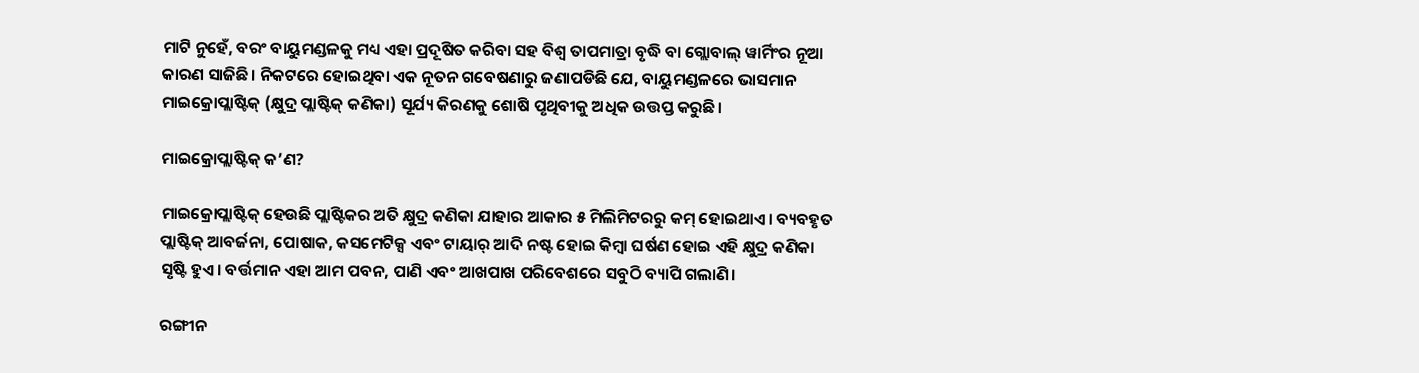ମାଟି ନୁହେଁ, ବରଂ ବାୟୁମଣ୍ଡଳକୁ ମଧ୍ୟ ଏହା ପ୍ରଦୂଷିତ କରିବା ସହ ବିଶ୍ୱ ତାପମାତ୍ରା ବୃଦ୍ଧି ବା ଗ୍ଲୋବାଲ୍ ୱାର୍ମିଂର ନୂଆ କାରଣ ସାଜିଛି। ନିକଟରେ ହୋଇଥିବା ଏକ ନୂତନ ଗବେଷଣାରୁ ଜଣାପଡିଛି ଯେ, ବାୟୁମଣ୍ଡଳରେ ଭାସମାନ ମାଇକ୍ରୋପ୍ଲାଷ୍ଟିକ୍ (କ୍ଷୁଦ୍ର ପ୍ଲାଷ୍ଟିକ୍ କଣିକା) ସୂର୍ଯ୍ୟ କିରଣକୁ ଶୋଷି ପୃଥିବୀକୁ ଅଧିକ ଉତ୍ତପ୍ତ କରୁଛି।

ମାଇକ୍ରୋପ୍ଲାଷ୍ଟିକ୍ କ’ଣ?

ମାଇକ୍ରୋପ୍ଲାଷ୍ଟିକ୍ ହେଉଛି ପ୍ଲାଷ୍ଟିକର ଅତି କ୍ଷୁଦ୍ର କଣିକା ଯାହାର ଆକାର ୫ ମିଲିମିଟରରୁ କମ୍ ହୋଇଥାଏ। ବ୍ୟବହୃତ ପ୍ଲାଷ୍ଟିକ୍ ଆବର୍ଜନା, ପୋଷାକ, କସମେଟିକ୍ସ ଏବଂ ଟାୟାର୍ ଆଦି ନଷ୍ଟ ହୋଇ କିମ୍ବା ଘର୍ଷଣ ହୋଇ ଏହି କ୍ଷୁଦ୍ର କଣିକା ସୃଷ୍ଟି ହୁଏ। ବର୍ତ୍ତମାନ ଏହା ଆମ ପବନ, ପାଣି ଏବଂ ଆଖପାଖ ପରିବେଶରେ ସବୁଠି ବ୍ୟାପି ଗଲାଣି।

ରଙ୍ଗୀନ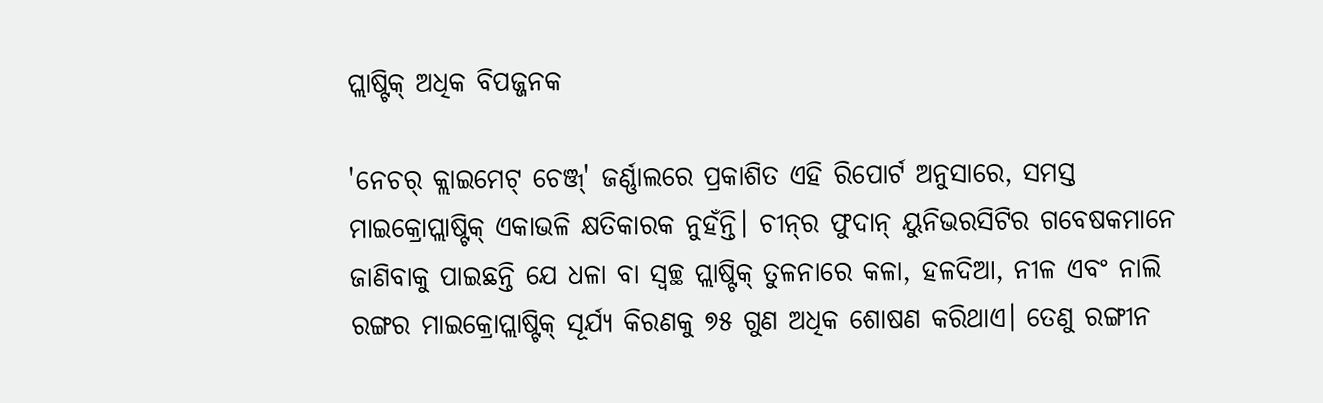ପ୍ଲାଷ୍ଟିକ୍ ଅଧିକ ବିପଜ୍ଜନକ

'ନେଚର୍ କ୍ଲାଇମେଟ୍ ଚେଞ୍ଜ୍' ଜର୍ଣ୍ଣାଲରେ ପ୍ରକାଶିତ ଏହି ରିପୋର୍ଟ ଅନୁସାରେ, ସମସ୍ତ ମାଇକ୍ରୋପ୍ଲାଷ୍ଟିକ୍ ଏକାଭଳି କ୍ଷତିକାରକ ନୁହଁନ୍ତି। ଚୀନ୍‌ର ଫୁଦାନ୍ ୟୁନିଭରସିଟିର ଗବେଷକମାନେ ଜାଣିବାକୁ ପାଇଛନ୍ତି ଯେ ଧଳା ବା ସ୍ୱଚ୍ଛ ପ୍ଲାଷ୍ଟିକ୍ ତୁଳନାରେ କଳା, ହଳଦିଆ, ନୀଳ ଏବଂ ନାଲି ରଙ୍ଗର ମାଇକ୍ରୋପ୍ଲାଷ୍ଟିକ୍ ସୂର୍ଯ୍ୟ କିରଣକୁ ୭୫ ଗୁଣ ଅଧିକ ଶୋଷଣ କରିଥାଏ। ତେଣୁ ରଙ୍ଗୀନ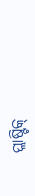ପ୍ଲାଷ୍ଟିକ୍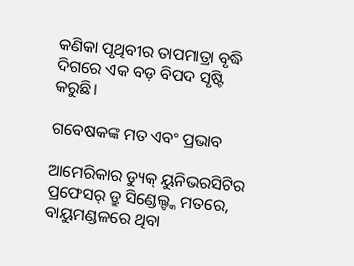କଣିକା ପୃଥିବୀର ତାପମାତ୍ରା ବୃଦ୍ଧି ଦିଗରେ ଏକ ବଡ଼ ବିପଦ ସୃଷ୍ଟି କରୁଛି।

ଗବେଷକଙ୍କ ମତ ଏବଂ ପ୍ରଭାବ

ଆମେରିକାର ଡ୍ୟୁକ୍ ୟୁନିଭରସିଟିର ପ୍ରଫେସର୍ ଡ୍ରୁ ସିଣ୍ଡେଲ୍ଙ୍କ ମତରେ, ବାୟୁମଣ୍ଡଳରେ ଥିବା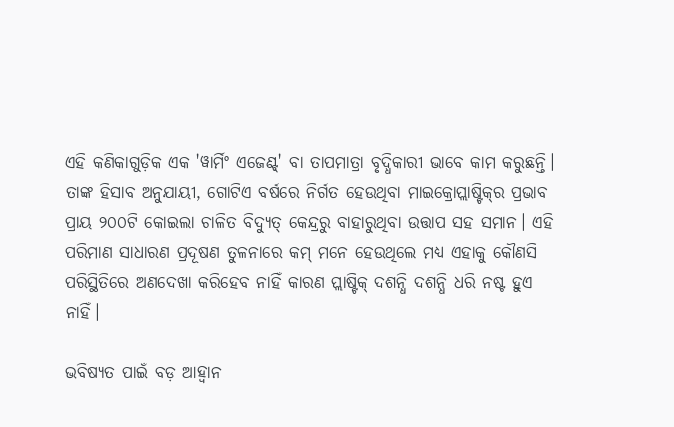ଏହି କଣିକାଗୁଡ଼ିକ ଏକ 'ୱାର୍ମିଂ ଏଜେଣ୍ଟ୍' ବା ତାପମାତ୍ରା ବୃଦ୍ଧିକାରୀ ଭାବେ କାମ କରୁଛନ୍ତି। ତାଙ୍କ ହିସାବ ଅନୁଯାୟୀ, ଗୋଟିଏ ବର୍ଷରେ ନିର୍ଗତ ହେଉଥିବା ମାଇକ୍ରୋପ୍ଲାଷ୍ଟିକ୍‌ର ପ୍ରଭାବ ପ୍ରାୟ ୨୦୦ଟି କୋଇଲା ଚାଳିତ ବିଦ୍ୟୁତ୍ କେନ୍ଦ୍ରରୁ ବାହାରୁଥିବା ଉତ୍ତାପ ସହ ସମାନ। ଏହି ପରିମାଣ ସାଧାରଣ ପ୍ରଦୂଷଣ ତୁଳନାରେ କମ୍ ମନେ ହେଉଥିଲେ ମଧ୍ୟ ଏହାକୁ କୌଣସି ପରିସ୍ଥିତିରେ ଅଣଦେଖା କରିହେବ ନାହିଁ କାରଣ ପ୍ଲାଷ୍ଟିକ୍ ଦଶନ୍ଧି ଦଶନ୍ଧି ଧରି ନଷ୍ଟ ହୁଏ ନାହିଁ।

ଭବିଷ୍ୟତ ପାଇଁ ବଡ଼ ଆହ୍ୱାନ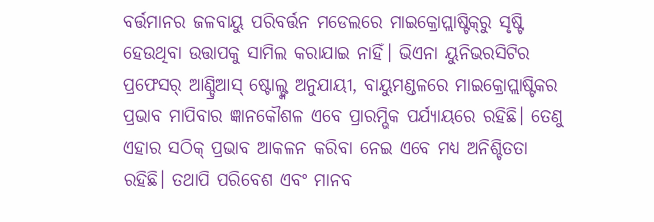ବର୍ତ୍ତମାନର ଜଳବାୟୁ ପରିବର୍ତ୍ତନ ମଡେଲରେ ମାଇକ୍ରୋପ୍ଲାଷ୍ଟିକ୍‌ରୁ ସୃଷ୍ଟି ହେଉଥିବା ଉତ୍ତାପକୁ ସାମିଲ କରାଯାଇ ନାହିଁ। ଭିଏନା ୟୁନିଭରସିଟିର ପ୍ରଫେସର୍ ଆଣ୍ଡ୍ରିଆସ୍ ଷ୍ଟୋଲ୍ଙ୍କ ଅନୁଯାୟୀ, ବାୟୁମଣ୍ଡଳରେ ମାଇକ୍ରୋପ୍ଲାଷ୍ଟିକର ପ୍ରଭାବ ମାପିବାର ଜ୍ଞାନକୌଶଳ ଏବେ ପ୍ରାରମ୍ଭିକ ପର୍ଯ୍ୟାୟରେ ରହିଛି। ତେଣୁ ଏହାର ସଠିକ୍ ପ୍ରଭାବ ଆକଳନ କରିବା ନେଇ ଏବେ ମଧ୍ୟ ଅନିଶ୍ଚିତତା ରହିଛି। ତଥାପି ପରିବେଶ ଏବଂ ମାନବ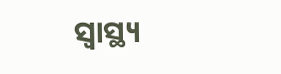ସ୍ୱାସ୍ଥ୍ୟ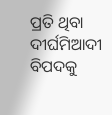ପ୍ରତି ଥିବା ଦୀର୍ଘମିଆଦୀ ବିପଦକୁ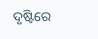ଦୃଷ୍ଟିରେ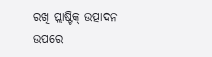ରଖି ପ୍ଲାଷ୍ଟିକ୍ ଉତ୍ପାଦନ ଉପରେ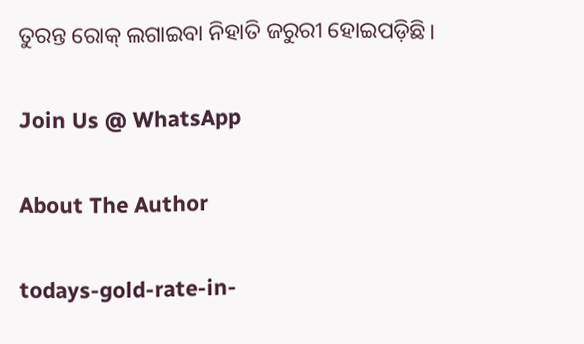ତୁରନ୍ତ ରୋକ୍ ଲଗାଇବା ନିହାତି ଜରୁରୀ ହୋଇପଡ଼ିଛି।

Join Us @ WhatsApp

About The Author

todays-gold-rate-in-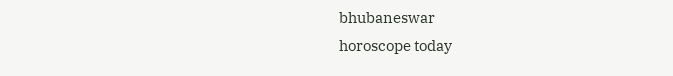bhubaneswar
horoscope today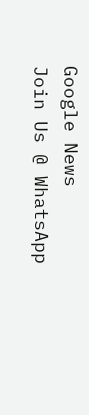Google News
Join Us @ WhatsApp